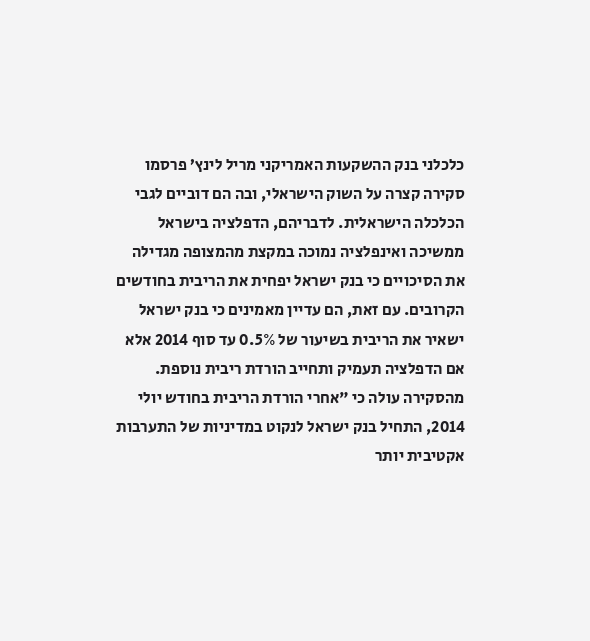כלכלני בנק ההשקעות האמריקני מריל לינץ’ פרסמו סקירה קצרה על השוק הישראלי, ובה הם דוביים לגבי הכלכלה הישראלית. לדבריהם, הדפלציה בישראל ממשיכה ואינפלציה נמוכה במקצת מהמצופה מגדילה את הסיכויים כי בנק ישראל יפחית את הריבית בחודשים הקרובים. עם זאת, הם עדיין מאמינים כי בנק ישראל ישאיר את הריבית בשיעור של 0.5% עד סוף 2014 אלא אם הדפלציה תעמיק ותחייב הורדת ריבית נוספת.
מהסקירה עולה כי "אחרי הורדת הריבית בחודש יולי 2014, התחיל בנק ישראל לנקוט במדיניות של התערבות אקטיבית יותר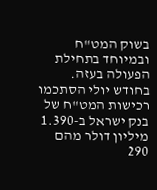בשוק המט"ח ובמיוחד בתחילת הפעולה בעזה. בחודש יולי הסתכמו רכישות המט"ח של בנק ישראל ב-1.390 מיליון דולר מהם 290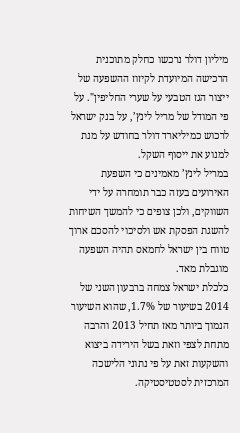מיליון דולר נרכשו כחלק מתוכנית הרכישה המיועדת לקיזוז ההשפעה של ייצור הגז הטבעי על שערי החליפין". על פי המודל של מריל לינץ’, על בנק ישראל לרכוש כמיליארד דולר בחודש על מנת למנוע את ייסוף השקל.
במריל לינץ’ מאמינים כי השפעת האירועים בעזה כבר תומחרה על ידי השווקים, ולכן צופים כי להמשך השיחות להשגת הפסקת אש ולסיכוי להסכם ארוך טווח בין ישראל לחמאס תהיה השפעה מוגבלת מאד.
כלכלת ישראל צמחה ברבעון השני של 2014 בשיעור של 1.7%, שהוא השיעור הנמוך ביותר מאז תחיל 2013 והרבה מתחת לצפי וזאת בשל הירידה ביצוא והשקעות זאת על פי נתוני הלישכה המרכזית לסטטיסטיקה.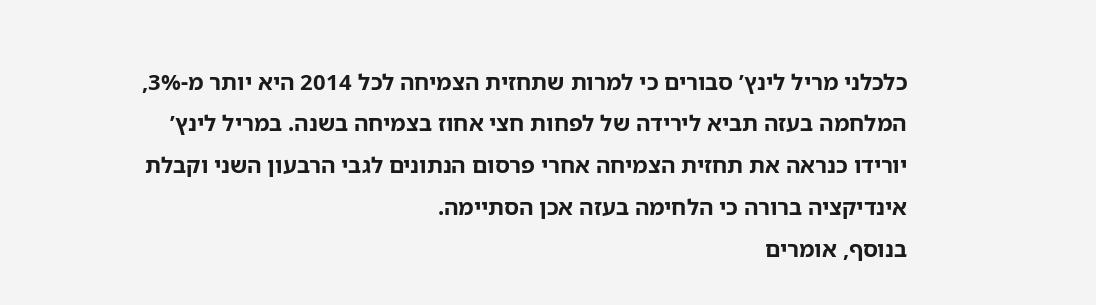כלכלני מריל לינץ’ סבורים כי למרות שתחזית הצמיחה לכל 2014 היא יותר מ-3%, המלחמה בעזה תביא לירידה של לפחות חצי אחוז בצמיחה בשנה. במריל לינץ’ יורידו כנראה את תחזית הצמיחה אחרי פרסום הנתונים לגבי הרבעון השני וקבלת אינדיקציה ברורה כי הלחימה בעזה אכן הסתיימה.
בנוסף, אומרים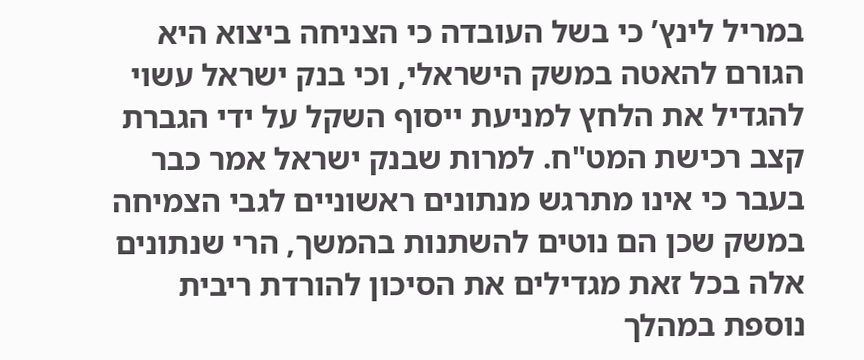במריל לינץ’ כי בשל העובדה כי הצניחה ביצוא היא הגורם להאטה במשק הישראלי, וכי בנק ישראל עשוי להגדיל את הלחץ למניעת ייסוף השקל על ידי הגברת קצב רכישת המט"ח. למרות שבנק ישראל אמר כבר בעבר כי אינו מתרגש מנתונים ראשוניים לגבי הצמיחה במשק שכן הם נוטים להשתנות בהמשך, הרי שנתונים אלה בכל זאת מגדילים את הסיכון להורדת ריבית נוספת במהלך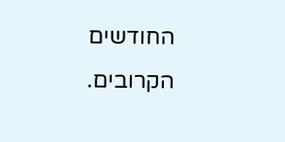החודשים הקרובים.